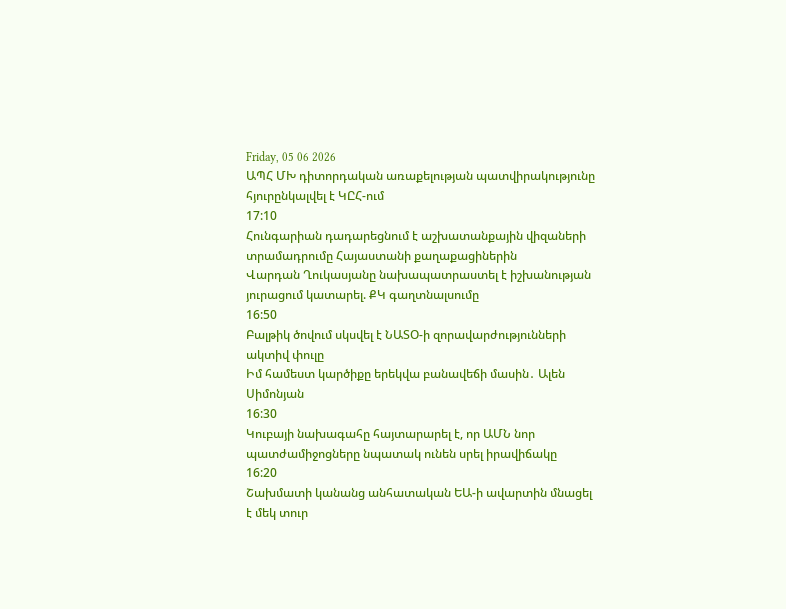Friday, 05 06 2026
ԱՊՀ ՄԽ դիտորդական առաքելության պատվիրակությունը հյուրընկալվել է ԿԸՀ-ում
17:10
Հունգարիան դադարեցնում է աշխատանքային վիզաների տրամադրումը Հայաստանի քաղաքացիներին
Վարդան Ղուկասյանը նախապատրաստել է իշխանության յուրացում կատարել. ՔԿ գաղտնալսումը
16:50
Բալթիկ ծովում սկսվել է ՆԱՏՕ-ի զորավարժությունների ակտիվ փուլը
Իմ համեստ կարծիքը երեկվա բանավեճի մասին․ Ալեն Սիմոնյան
16:30
Կուբայի նախագահը հայտարարել է, որ ԱՄՆ նոր պատժամիջոցները նպատակ ունեն սրել իրավիճակը
16:20
Շախմատի կանանց անհատական ԵԱ-ի ավարտին մնացել է մեկ տուր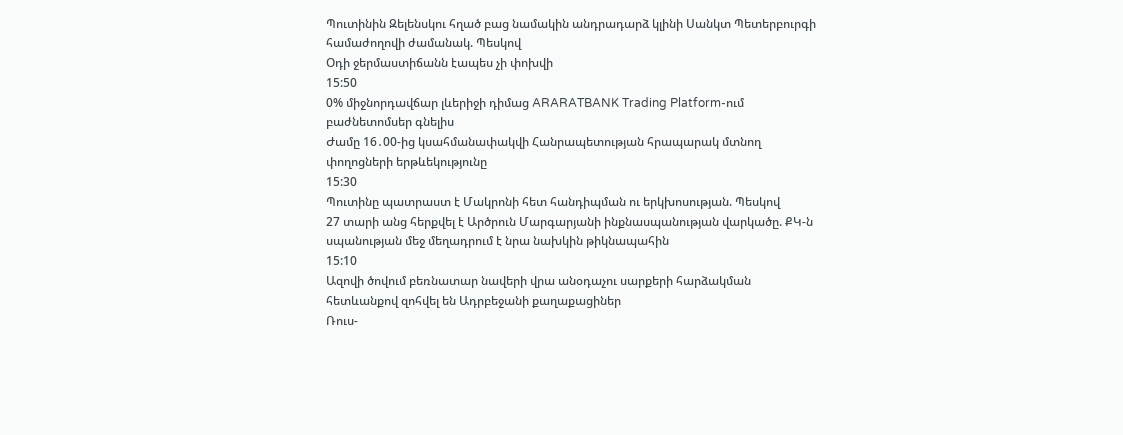Պուտինին Զելենսկու հղած բաց նամակին անդրադարձ կլինի Սանկտ Պետերբուրգի համաժողովի ժամանակ. Պեսկով
Օդի ջերմաստիճանն էապես չի փոխվի
15:50
0% միջնորդավճար լևերիջի դիմաց ARARATBANK Trading Platform-ում բաժնետոմսեր գնելիս
Ժամը 16․00-ից կսահմանափակվի Հանրապետության հրապարակ մտնող փողոցների երթևեկությունը
15:30
Պուտինը պատրաստ է Մակրոնի հետ հանդիպման ու երկխոսության. Պեսկով
27 տարի անց հերքվել է Արծրուն Մարգարյանի ինքնասպանության վարկածը. ՔԿ-ն սպանության մեջ մեղադրում է նրա նախկին թիկնապահին
15:10
Ազովի ծովում բեռնատար նավերի վրա անօդաչու սարքերի հարձակման հետևանքով զոհվել են Ադրբեջանի քաղաքացիներ
Ռուս-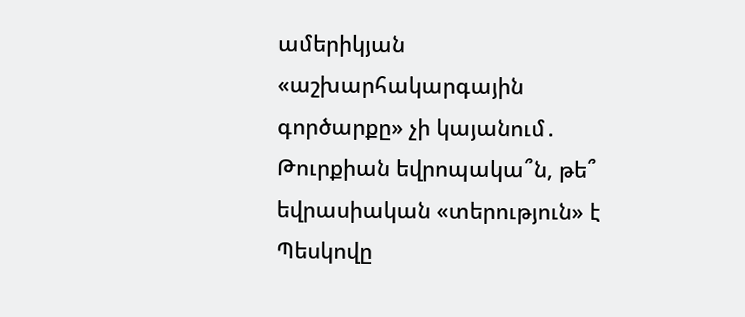ամերիկյան «աշխարհակարգային գործարքը» չի կայանում․ Թուրքիան եվրոպակա՞ն, թե՞ եվրասիական «տերություն» է
Պեսկովը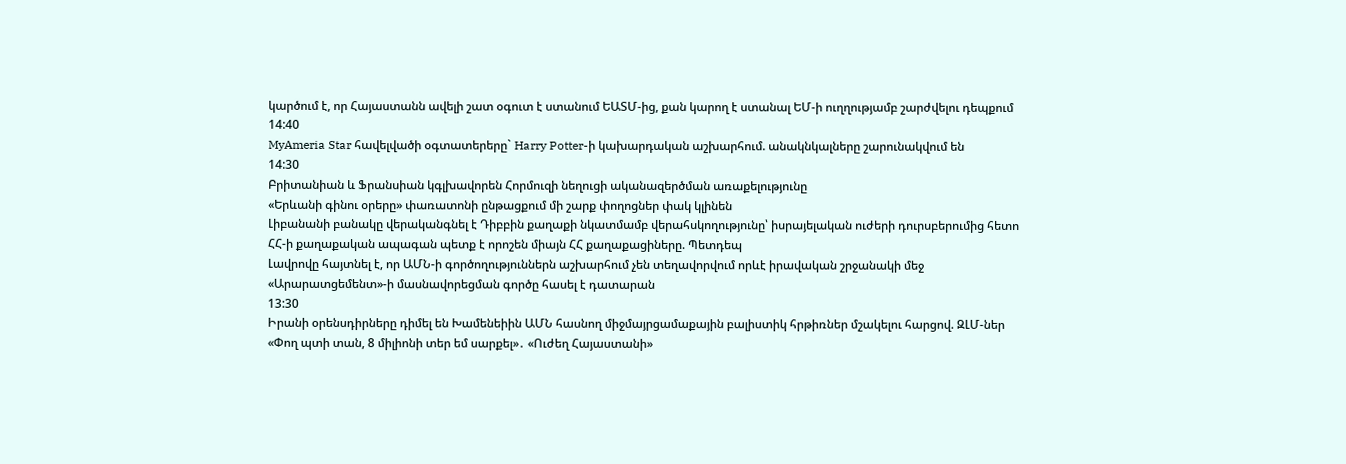կարծում է, որ Հայաստանն ավելի շատ օգուտ է ստանում ԵԱՏՄ-ից, քան կարող է ստանալ ԵՄ-ի ուղղությամբ շարժվելու դեպքում
14:40
MyAmeria Star հավելվածի օգտատերերը` Harry Potter-ի կախարդական աշխարհում. անակնկալները շարունակվում են
14:30
Բրիտանիան և Ֆրանսիան կգլխավորեն Հորմուզի նեղուցի ականազերծման առաքելությունը
«Երևանի գինու օրերը» փառատոնի ընթացքում մի շարք փողոցներ փակ կլինեն
Լիբանանի բանակը վերականգնել է Դիբբին քաղաքի նկատմամբ վերահսկողությունը՝ իսրայելական ուժերի դուրսբերումից հետո
ՀՀ-ի քաղաքական ապագան պետք է որոշեն միայն ՀՀ քաղաքացիները. Պետդեպ
Լավրովը հայտնել է, որ ԱՄՆ-ի գործողություններն աշխարհում չեն տեղավորվում որևէ իրավական շրջանակի մեջ
«Արարատցեմենտ»-ի մասնավորեցման գործը հասել է դատարան
13:30
Իրանի օրենսդիրները դիմել են Խամենեիին ԱՄՆ հասնող միջմայրցամաքային բալիստիկ հրթիռներ մշակելու հարցով. ԶԼՄ-ներ
«Փող պտի տան, 8 միլիոնի տեր եմ սարքել»․ «Ուժեղ Հայաստանի»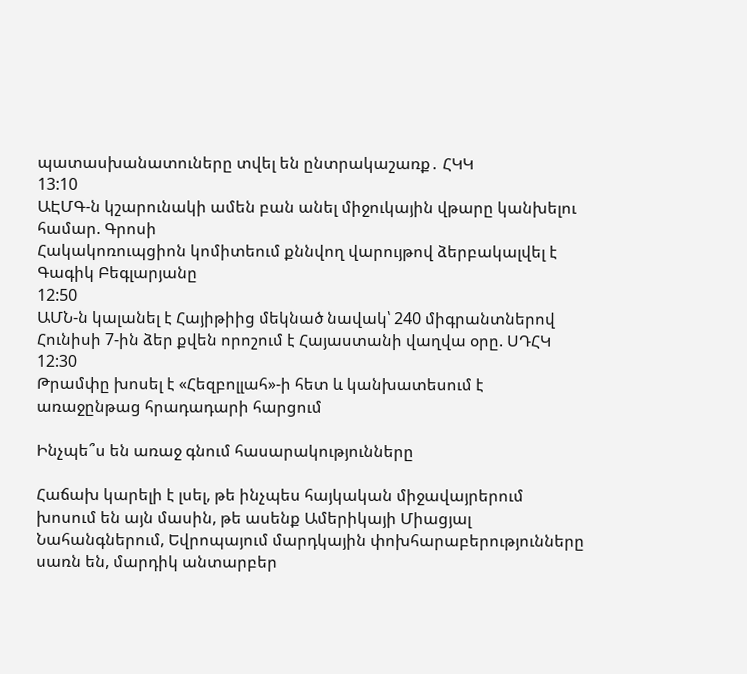պատասխանատուները տվել են ընտրակաշառք․ ՀԿԿ
13:10
ԱԷՄԳ-ն կշարունակի ամեն բան անել միջուկային վթարը կանխելու համար. Գրոսի
Հակակոռուպցիոն կոմիտեում քննվող վարույթով ձերբակալվել է Գագիկ Բեգլարյանը
12:50
ԱՄՆ-ն կալանել է Հայիթիից մեկնած նավակ՝ 240 միգրանտներով
Հունիսի 7-ին ձեր քվեն որոշում է Հայաստանի վաղվա օրը. ՍԴՀԿ
12:30
Թրամփը խոսել է «Հեզբոլլահ»-ի հետ և կանխատեսում է առաջընթաց հրադադարի հարցում

Ինչպե՞ս են առաջ գնում հասարակությունները

Հաճախ կարելի է լսել, թե ինչպես հայկական միջավայրերում խոսում են այն մասին, թե ասենք Ամերիկայի Միացյալ Նահանգներում, Եվրոպայում մարդկային փոխհարաբերությունները սառն են, մարդիկ անտարբեր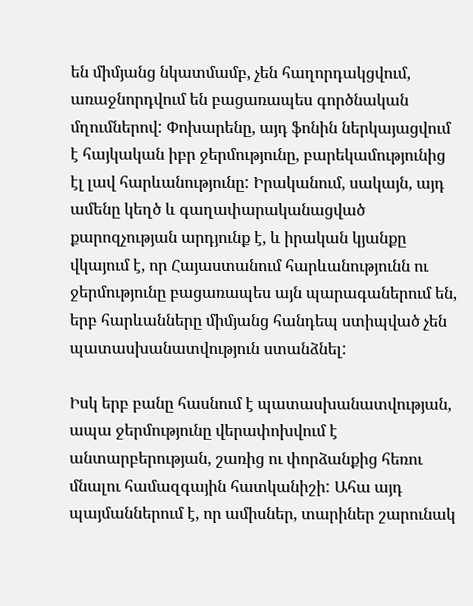են միմյանց նկատմամբ, չեն հաղորդակցվում, առաջնորդվում են բացառապես գործնական մղումներով: Փոխարենը, այդ ֆոնին ներկայացվում է հայկական իբր ջերմությունը, բարեկամությունից էլ լավ հարևանությունը: Իրականում, սակայն, այդ ամենը կեղծ և գաղափարականացված քարոզչության արդյունք է, և իրական կյանքը վկայում է, որ Հայաստանում հարևանությունն ու ջերմությունը բացառապես այն պարագաներում են, երբ հարևանները միմյանց հանդեպ ստիպված չեն պատասխանատվություն ստանձնել:

Իսկ երբ բանը հասնում է պատասխանատվության, ապա ջերմությունը վերափոխվում է անտարբերության, շառից ու փորձանքից հեռու մնալու համազգային հատկանիշի: Ահա այդ պայմաններում է, որ ամիսներ, տարիներ շարունակ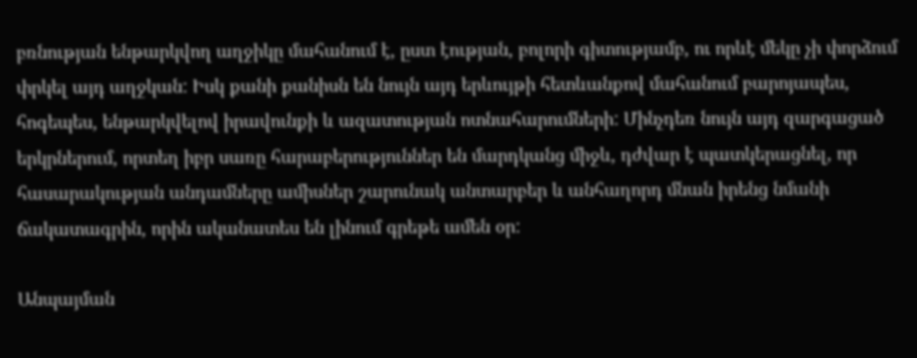բռնության ենթարկվող աղջիկը մահանում է, ըստ էության, բոլորի գիտությամբ, ու որևէ մեկը չի փորձում փրկել այդ աղջկան: Իսկ քանի քանիսն են նույն այդ երևույթի հետևանքով մահանում բարոյապես, հոգեպես, ենթարկվելով իրավունքի և ազատության ոտնահարումների: Մինչդեռ նույն այդ զարգացած երկրներում, որտեղ իբր սառը հարաբերություններ են մարդկանց միջև, դժվար է պատկերացնել, որ հասարակության անդամները ամիսներ շարունակ անտարբեր և անհաղորդ մնան իրենց նմանի ճակատագրին, որին ականատես են լինում գրեթե ամեն օր:

Անպայման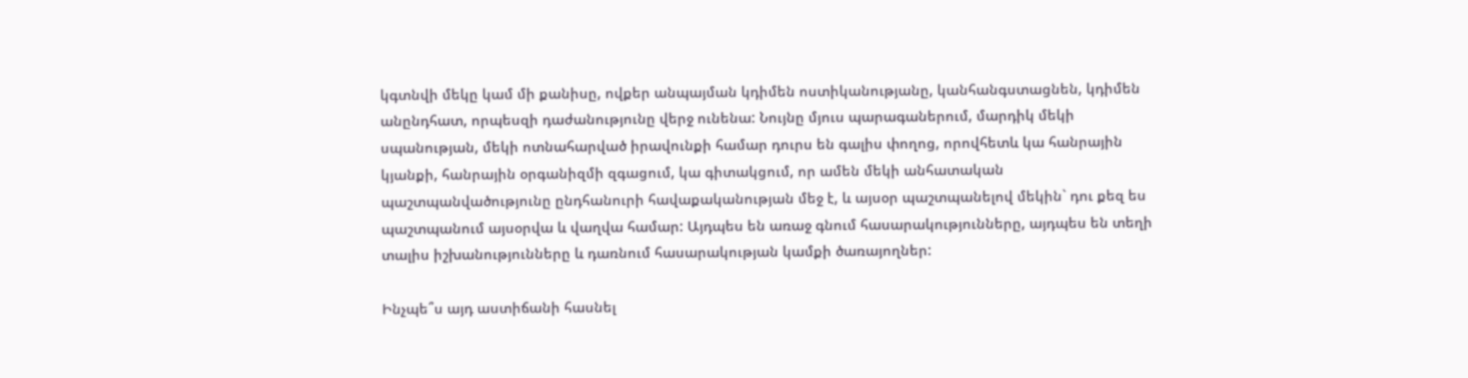կգտնվի մեկը կամ մի քանիսը, ովքեր անպայման կդիմեն ոստիկանությանը, կանհանգստացնեն, կդիմեն անընդհատ, որպեսզի դաժանությունը վերջ ունենա: Նույնը մյուս պարագաներում, մարդիկ մեկի սպանության, մեկի ոտնահարված իրավունքի համար դուրս են գալիս փողոց, որովհետև կա հանրային կյանքի, հանրային օրգանիզմի զգացում, կա գիտակցում, որ ամեն մեկի անհատական պաշտպանվածությունը ընդհանուրի հավաքականության մեջ է, և այսօր պաշտպանելով մեկին` դու քեզ ես պաշտպանում այսօրվա և վաղվա համար: Այդպես են առաջ գնում հասարակությունները, այդպես են տեղի տալիս իշխանությունները և դառնում հասարակության կամքի ծառայողներ:

Ինչպե՞ս այդ աստիճանի հասնել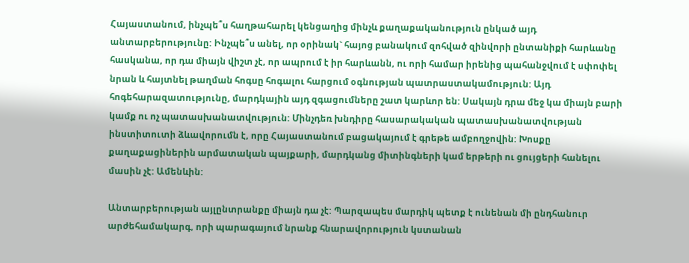Հայաստանում, ինչպե՞ս հաղթահարել կենցաղից մինչև քաղաքականություն ընկած այդ անտարբերությունը: Ինչպե՞ս անել, որ օրինակ` հայոց բանակում զոհված զինվորի ընտանիքի հարևանը հասկանա, որ դա միայն վիշտ չէ, որ ապրում է իր հարևանն, ու որի համար իրենից պահանջվում է սփոփել նրան և հայտնել թաղման հոգսը հոգալու հարցում օգնության պատրաստակամություն: Այդ հոգեհարազատությունը, մարդկային այդ զգացումները շատ կարևոր են: Սակայն դրա մեջ կա միայն բարի կամք ու ոչ պատասխանատվություն: Մինչդեռ խնդիրը հասարակական պատասխանատվության ինստիտուտի ձևավորումն է, որը Հայաստանում բացակայում է գրեթե ամբողջովին: Խոսքը քաղաքացիներին արմատական պայքարի, մարդկանց միտինգների կամ երթերի ու ցույցերի հանելու մասին չէ: Ամենևին:

Անտարբերության այլընտրանքը միայն դա չէ: Պարզապես մարդիկ պետք է ունենան մի ընդհանուր արժեհամակարգ, որի պարագայում նրանք հնարավորություն կստանան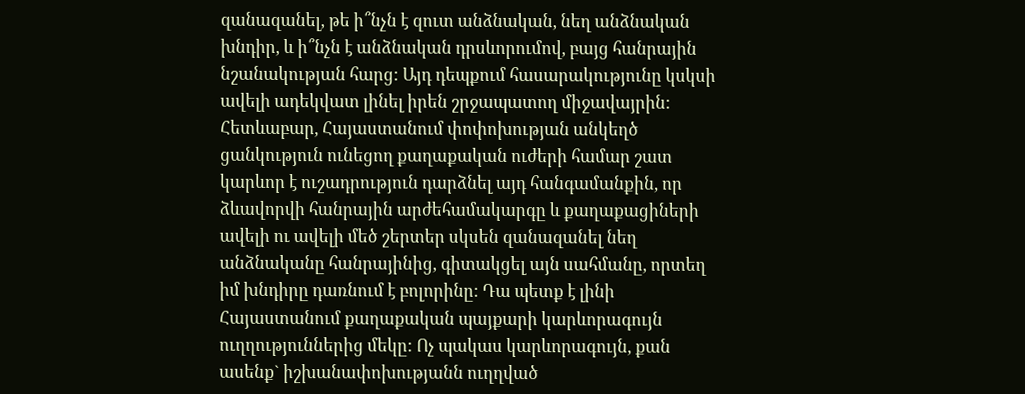զանազանել, թե ի՞նչն է զուտ անձնական, նեղ անձնական խնդիր, և ի՞նչն է անձնական դրսևորումով, բայց հանրային նշանակության հարց: Այդ դեպքում հասարակությունը կսկսի ավելի ադեկվատ լինել իրեն շրջապատող միջավայրին: Հետևաբար, Հայաստանում փոփոխության անկեղծ ցանկություն ունեցող քաղաքական ուժերի համար շատ կարևոր է ուշադրություն դարձնել այդ հանգամանքին, որ ձևավորվի հանրային արժեհամակարգը և քաղաքացիների ավելի ու ավելի մեծ շերտեր սկսեն զանազանել նեղ անձնականը հանրայինից, գիտակցել այն սահմանը, որտեղ իմ խնդիրը դառնում է բոլորինը: Դա պետք է լինի Հայաստանում քաղաքական պայքարի կարևորագույն ուղղություններից մեկը: Ոչ պակաս կարևորագույն, քան ասենք` իշխանափոխությանն ուղղված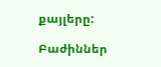քայլերը:

Բաժիններ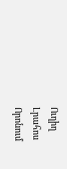Ուղիղ
Լրահոս
Որոնում